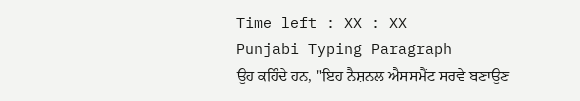Time left : XX : XX
Punjabi Typing Paragraph
ਉਹ ਕਹਿੰਦੇ ਹਨ, "ਇਹ ਨੈਸ਼ਨਲ ਐਸਸਮੈਂਟ ਸਰਵੇ ਬਣਾਉਣ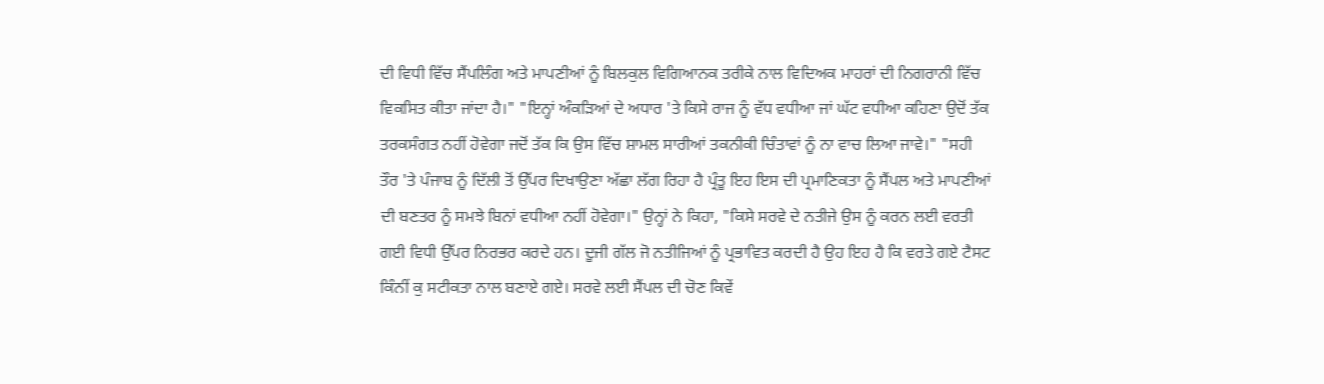ਦੀ ਵਿਧੀ ਵਿੱਚ ਸੈਂਪਲਿੰਗ ਅਤੇ ਮਾਪਣੀਆਂ ਨੂੰ ਬਿਲਕੁਲ ਵਿਗਿਆਨਕ ਤਰੀਕੇ ਨਾਲ ਵਿਦਿਅਕ ਮਾਹਰਾਂ ਦੀ ਨਿਗਰਾਨੀ ਵਿੱਚ ਵਿਕਸਿਤ ਕੀਤਾ ਜਾਂਦਾ ਹੈ।" "ਇਨ੍ਹਾਂ ਅੰਕੜਿਆਂ ਦੇ ਅਧਾਰ 'ਤੇ ਕਿਸੇ ਰਾਜ ਨੂੰ ਵੱਧ ਵਧੀਆ ਜਾਂ ਘੱਟ ਵਧੀਆ ਕਹਿਣਾ ਉਦੋਂ ਤੱਕ ਤਰਕਸੰਗਤ ਨਹੀਂ ਹੋਵੇਗਾ ਜਦੋਂ ਤੱਕ ਕਿ ਉਸ ਵਿੱਚ ਸ਼ਾਮਲ ਸਾਰੀਆਂ ਤਕਨੀਕੀ ਚਿੰਤਾਵਾਂ ਨੂੰ ਨਾ ਵਾਚ ਲਿਆ ਜਾਵੇ।" "ਸਹੀ ਤੌਰ 'ਤੇ ਪੰਜਾਬ ਨੂੰ ਦਿੱਲੀ ਤੋਂ ਉੱਪਰ ਦਿਖਾਉਣਾ ਅੱਛਾ ਲੱਗ ਰਿਹਾ ਹੈ ਪ੍ਰੰਤੂ ਇਹ ਇਸ ਦੀ ਪ੍ਰਮਾਣਿਕਤਾ ਨੂੰ ਸੈਂਪਲ ਅਤੇ ਮਾਪਣੀਆਂ ਦੀ ਬਣਤਰ ਨੂੰ ਸਮਝੇ ਬਿਨਾਂ ਵਧੀਆ ਨਹੀਂ ਹੋਵੇਗਾ।" ਉਨ੍ਹਾਂ ਨੇ ਕਿਹਾ, "ਕਿਸੇ ਸਰਵੇ ਦੇ ਨਤੀਜੇ ਉਸ ਨੂੰ ਕਰਨ ਲਈ ਵਰਤੀ ਗਈ ਵਿਧੀ ਉੱਪਰ ਨਿਰਭਰ ਕਰਦੇ ਹਨ। ਦੂਜੀ ਗੱਲ ਜੋ ਨਤੀਜਿਆਂ ਨੂੰ ਪ੍ਰਭਾਵਿਤ ਕਰਦੀ ਹੈ ਉਹ ਇਹ ਹੈ ਕਿ ਵਰਤੇ ਗਏ ਟੈਸਟ ਕਿੰਨੀਂ ਕੁ ਸਟੀਕਤਾ ਨਾਲ ਬਣਾਏ ਗਏ। ਸਰਵੇ ਲਈ ਸੈਂਪਲ ਦੀ ਚੋਣ ਕਿਵੇਂ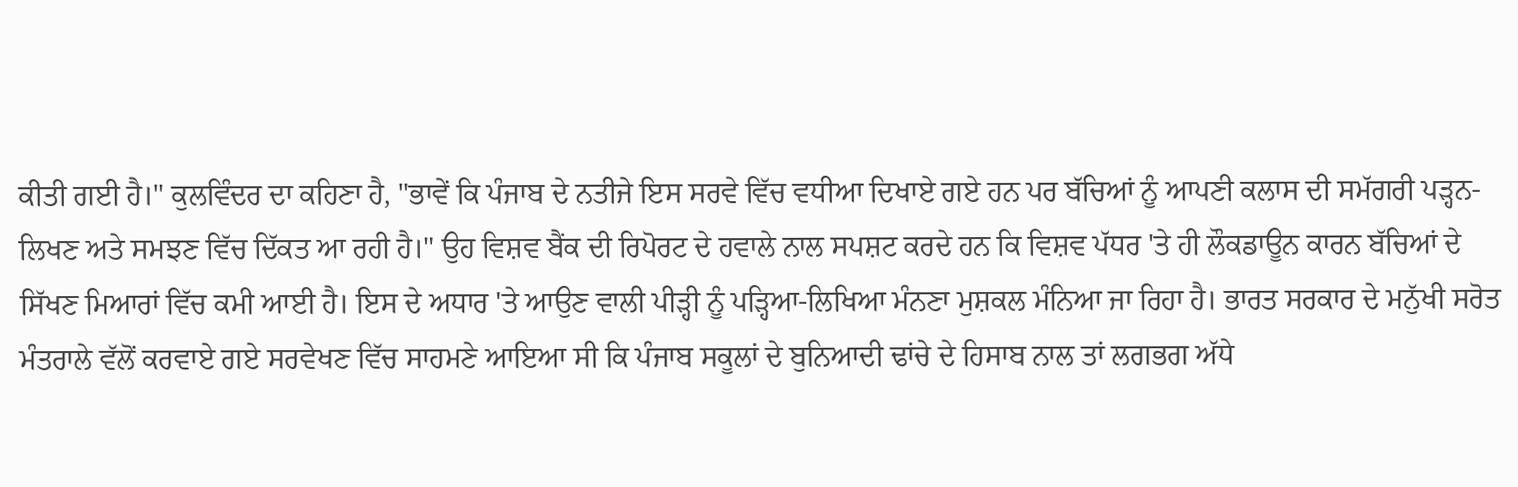ਕੀਤੀ ਗਈ ਹੈ।" ਕੁਲਵਿੰਦਰ ਦਾ ਕਹਿਣਾ ਹੈ, "ਭਾਵੇਂ ਕਿ ਪੰਜਾਬ ਦੇ ਨਤੀਜੇ ਇਸ ਸਰਵੇ ਵਿੱਚ ਵਧੀਆ ਦਿਖਾਏ ਗਏ ਹਨ ਪਰ ਬੱਚਿਆਂ ਨੂੰ ਆਪਣੀ ਕਲਾਸ ਦੀ ਸਮੱਗਰੀ ਪੜ੍ਹਨ-ਲਿਖਣ ਅਤੇ ਸਮਝਣ ਵਿੱਚ ਦਿੱਕਤ ਆ ਰਹੀ ਹੈ।" ਉਹ ਵਿਸ਼ਵ ਬੈਂਕ ਦੀ ਰਿਪੋਰਟ ਦੇ ਹਵਾਲੇ ਨਾਲ ਸਪਸ਼ਟ ਕਰਦੇ ਹਨ ਕਿ ਵਿਸ਼ਵ ਪੱਧਰ 'ਤੇ ਹੀ ਲੌਕਡਾਊਨ ਕਾਰਨ ਬੱਚਿਆਂ ਦੇ ਸਿੱਖਣ ਮਿਆਰਾਂ ਵਿੱਚ ਕਮੀ ਆਈ ਹੈ। ਇਸ ਦੇ ਅਧਾਰ 'ਤੇ ਆਉਣ ਵਾਲੀ ਪੀੜ੍ਹੀ ਨੂੰ ਪੜ੍ਹਿਆ-ਲਿਖਿਆ ਮੰਨਣਾ ਮੁਸ਼ਕਲ ਮੰਨਿਆ ਜਾ ਰਿਹਾ ਹੈ। ਭਾਰਤ ਸਰਕਾਰ ਦੇ ਮਨੁੱਖੀ ਸਰੋਤ ਮੰਤਰਾਲੇ ਵੱਲੋਂ ਕਰਵਾਏ ਗਏ ਸਰਵੇਖਣ ਵਿੱਚ ਸਾਹਮਣੇ ਆਇਆ ਸੀ ਕਿ ਪੰਜਾਬ ਸਕੂਲਾਂ ਦੇ ਬੁਨਿਆਦੀ ਢਾਂਚੇ ਦੇ ਹਿਸਾਬ ਨਾਲ ਤਾਂ ਲਗਭਗ ਅੱਧੇ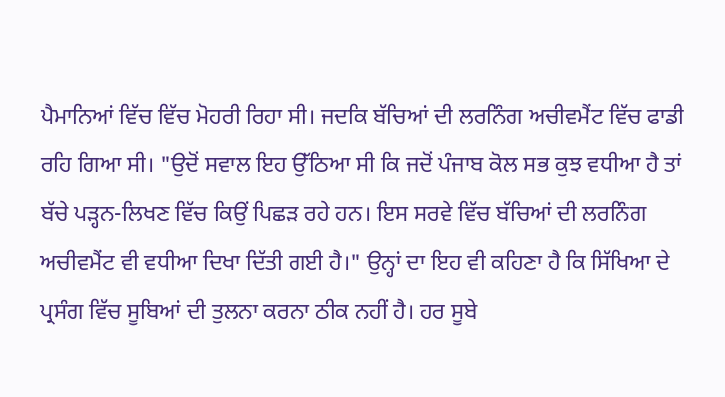ਪੈਮਾਨਿਆਂ ਵਿੱਚ ਵਿੱਚ ਮੋਹਰੀ ਰਿਹਾ ਸੀ। ਜਦਕਿ ਬੱਚਿਆਂ ਦੀ ਲਰਨਿੰਗ ਅਚੀਵਮੈਂਟ ਵਿੱਚ ਫਾਡੀ ਰਹਿ ਗਿਆ ਸੀ। "ਉਦੋਂ ਸਵਾਲ ਇਹ ਉੱਠਿਆ ਸੀ ਕਿ ਜਦੋਂ ਪੰਜਾਬ ਕੋਲ ਸਭ ਕੁਝ ਵਧੀਆ ਹੈ ਤਾਂ ਬੱਚੇ ਪੜ੍ਹਨ-ਲਿਖਣ ਵਿੱਚ ਕਿਉਂ ਪਿਛੜ ਰਹੇ ਹਨ। ਇਸ ਸਰਵੇ ਵਿੱਚ ਬੱਚਿਆਂ ਦੀ ਲਰਨਿੰਗ ਅਚੀਵਮੈਂਟ ਵੀ ਵਧੀਆ ਦਿਖਾ ਦਿੱਤੀ ਗਈ ਹੈ।" ਉਨ੍ਹਾਂ ਦਾ ਇਹ ਵੀ ਕਹਿਣਾ ਹੈ ਕਿ ਸਿੱਖਿਆ ਦੇ ਪ੍ਰਸੰਗ ਵਿੱਚ ਸੂਬਿਆਂ ਦੀ ਤੁਲਨਾ ਕਰਨਾ ਠੀਕ ਨਹੀਂ ਹੈ। ਹਰ ਸੂਬੇ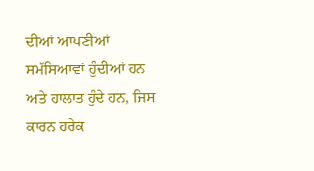ਦੀਆਂ ਆਪਣੀਆਂ ਸਮੱਸਿਆਵਾਂ ਹੁੰਦੀਆਂ ਹਨ ਅਤੇ ਹਾਲਾਤ ਹੁੰਦੇ ਹਨ, ਜਿਸ ਕਾਰਨ ਹਰੇਕ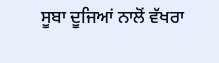ਸੂਬਾ ਦੂਜਿਆਂ ਨਾਲੋਂ ਵੱਖਰਾ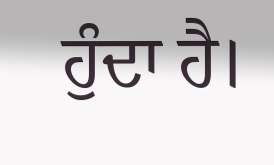ਹੁੰਦਾ ਹੈ।